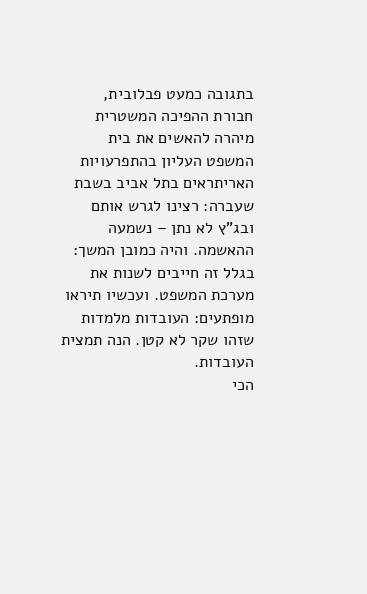בתגובה כמעט פבלובית, חבורת ההפיכה המשטרית מיהרה להאשים את בית המשפט העליון בהתפרעויות האריתראים בתל אביב בשבת שעברה: רצינו לגרש אותם ובג"ץ לא נתן – נשמעה ההאשמה. והיה כמובן המשך: בגלל זה חייבים לשנות את מערכת המשפט. ועכשיו תיראו מופתעים: העובדות מלמדות שזהו שקר לא קטן. הנה תמצית העובדות.
הכי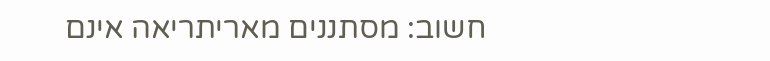חשוב: מסתננים מאריתריאה אינם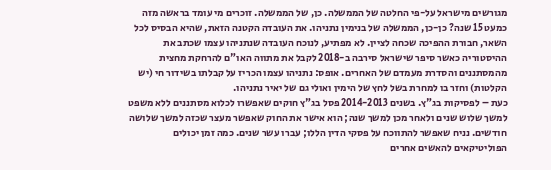מגורשים מישראל על-פי החלטה של הממשלה. כן, של הממשלה. זוכרים מי עומד בראשה מזה כמעט 15 שנה? כן-כן, הממשלה של בנימין נתניהו. את העובדה הקטנה הזאת, שהיא הבסיס לכל השאר, חבורת ההפיכה שכחה לציין. לא מפתיע, לנוכח העובדה שנתניהו עצמו שכתב את ההיסטוריה כאשר סיפר שישראל סירבה ב-2018 לקבל את מתווה האו"ם להרחקת מחצית מהמסתננים והסדרת מעמדם של האחרים. אופס: נתניהו עצמו הכריז על קבלתו בשידור חי (יש הקלטות) וחזר בו למחרת בשל לחץ של הימין ואולי גם של יאיר נתניהו.
כעת – לפסיקות בג"ץ. בשנים 2014-2013 פסל בג"ץ חוקים שאפשרו לכלוא מסתננים ללא משפט למשך שלוש שנים ולאחר מכן למשך שנה; הוא אישר את החוק שאפשר מעצר שכזה למשך שלושה חודשים. נניח שאפשר להתווכח על פסקי הדין הללו; עברו עשר שנים. כמה זמן יכולים הפוליטיקאים להאשים אחרים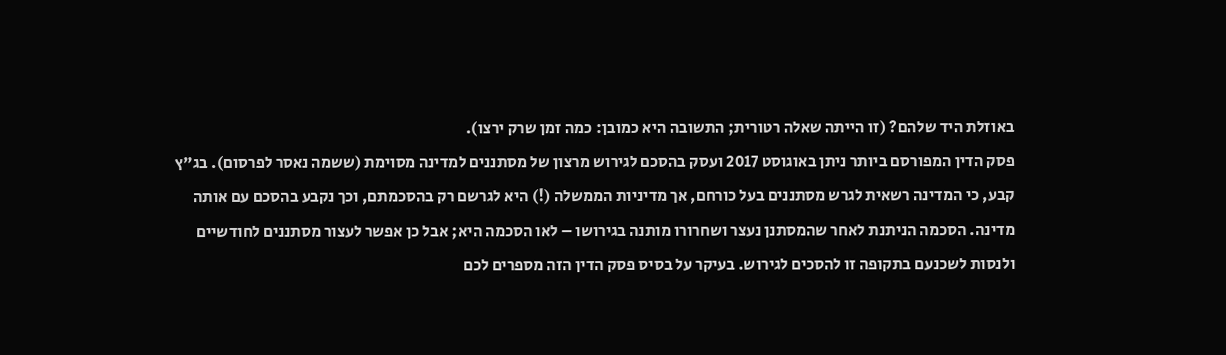באוזלת היד שלהם? (זו הייתה שאלה רטורית; התשובה היא כמובן: כמה זמן שרק ירצו).
פסק הדין המפורסם ביותר ניתן באוגוסט 2017 ועסק בהסכם לגירוש מרצון של מסתננים למדינה מסוימת (ששמה נאסר לפרסום). בג"ץ קבע, כי המדינה רשאית לגרש מסתננים בעל כורחם, אך מדיניות הממשלה (!) היא לגרשם רק בהסכמתם, וכך נקבע בהסכם עם אותה מדינה. הסכמה הניתנת לאחר שהמסתנן נעצר ושחרורו מותנה בגירושו – לאו הסכמה היא; אבל כן אפשר לעצור מסתננים לחודשיים ולנסות לשכנעם בתקופה זו להסכים לגירוש. בעיקר על בסיס פסק הדין הזה מספרים לכם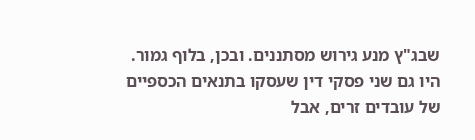שבג"ץ מנע גירוש מסתננים. ובכן, בלוף גמור.
היו גם שני פסקי דין שעסקו בתנאים הכספיים של עובדים זרים, אבל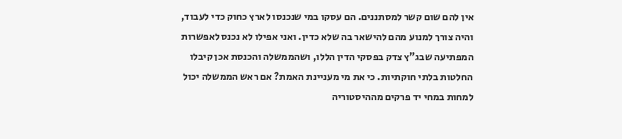אין להם שום קשר למסתננים. הם עסקו במי שנכנסו לארץ כחוק כדי לעבוד, והיה צורך למנוע מהם להישאר בה שלא כדין. ואני אפילו לא נכנס לאפשרות המפתיעה שבג"ץ צדק בפסקי הדין הללו, ושהממשלה והכנסת אכן קיבלו החלטות בלתי חוקתיות. כי את מי מעניינת האמת? אם ראש הממשלה יכול למחות במחי יד פרקים מההיסטוריה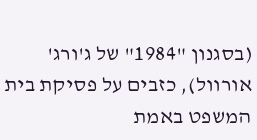(בסגנון "1984" של ג'ורג' אורוול), כזבים על פסיקת בית המשפט באמת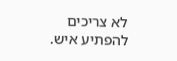לא צריכים להפתיע איש.